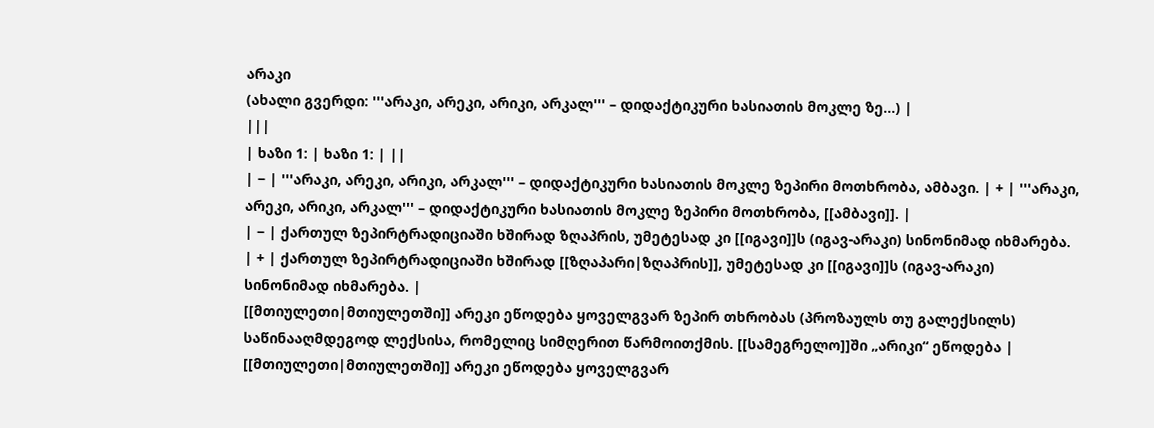არაკი
(ახალი გვერდი: '''არაკი, არეკი, არიკი, არკალ''' – დიდაქტიკური ხასიათის მოკლე ზე...) |
|||
| ხაზი 1: | ხაზი 1: | ||
| − | '''არაკი, არეკი, არიკი, არკალ''' – დიდაქტიკური ხასიათის მოკლე ზეპირი მოთხრობა, ამბავი. | + | '''არაკი, არეკი, არიკი, არკალ''' – დიდაქტიკური ხასიათის მოკლე ზეპირი მოთხრობა, [[ამბავი]]. |
| − | ქართულ ზეპირტრადიციაში ხშირად ზღაპრის, უმეტესად კი [[იგავი]]ს (იგავ-არაკი) სინონიმად იხმარება. | + | ქართულ ზეპირტრადიციაში ხშირად [[ზღაპარი|ზღაპრის]], უმეტესად კი [[იგავი]]ს (იგავ-არაკი) სინონიმად იხმარება. |
[[მთიულეთი|მთიულეთში]] არეკი ეწოდება ყოველგვარ ზეპირ თხრობას (პროზაულს თუ გალექსილს) საწინააღმდეგოდ ლექსისა, რომელიც სიმღერით წარმოითქმის. [[სამეგრელო]]ში „არიკი“ ეწოდება | [[მთიულეთი|მთიულეთში]] არეკი ეწოდება ყოველგვარ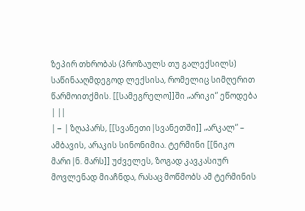ზეპირ თხრობას (პროზაულს თუ გალექსილს) საწინააღმდეგოდ ლექსისა, რომელიც სიმღერით წარმოითქმის. [[სამეგრელო]]ში „არიკი“ ეწოდება | ||
| − | ზღაპარს, [[სვანეთი|სვანეთში]] „არკალ“ – ამბავის, არაკის სინონიმია. ტერმინი [[ნიკო მარი|ნ. მარს]] უძველეს, ზოგად კავკასიურ მოვლენად მიაჩნდა, რასაც მოწმობს ამ ტერმინის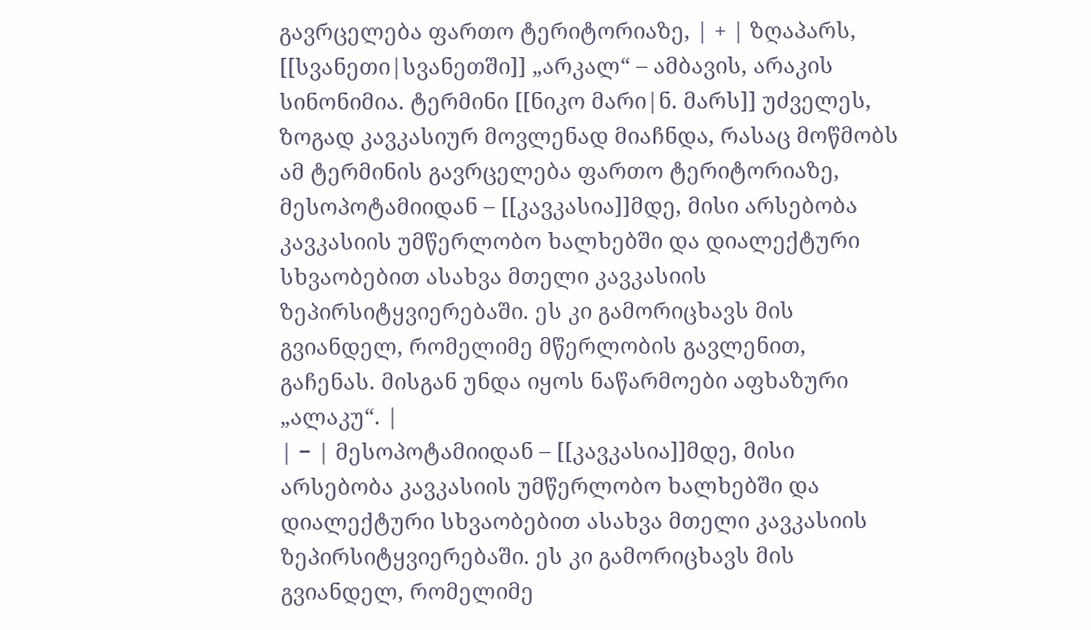გავრცელება ფართო ტერიტორიაზე, | + | ზღაპარს, [[სვანეთი|სვანეთში]] „არკალ“ – ამბავის, არაკის სინონიმია. ტერმინი [[ნიკო მარი|ნ. მარს]] უძველეს, ზოგად კავკასიურ მოვლენად მიაჩნდა, რასაც მოწმობს ამ ტერმინის გავრცელება ფართო ტერიტორიაზე, მესოპოტამიიდან – [[კავკასია]]მდე, მისი არსებობა კავკასიის უმწერლობო ხალხებში და დიალექტური სხვაობებით ასახვა მთელი კავკასიის ზეპირსიტყვიერებაში. ეს კი გამორიცხავს მის გვიანდელ, რომელიმე მწერლობის გავლენით, გაჩენას. მისგან უნდა იყოს ნაწარმოები აფხაზური „ალაკუ“. |
| − | მესოპოტამიიდან – [[კავკასია]]მდე, მისი არსებობა კავკასიის უმწერლობო ხალხებში და დიალექტური სხვაობებით ასახვა მთელი კავკასიის ზეპირსიტყვიერებაში. ეს კი გამორიცხავს მის გვიანდელ, რომელიმე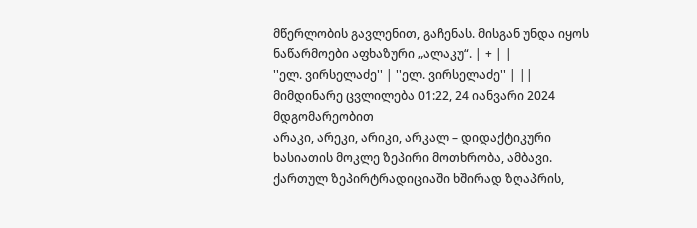მწერლობის გავლენით, გაჩენას. მისგან უნდა იყოს ნაწარმოები აფხაზური „ალაკუ“. | + | |
''ელ. ვირსელაძე'' | ''ელ. ვირსელაძე'' | ||
მიმდინარე ცვლილება 01:22, 24 იანვარი 2024 მდგომარეობით
არაკი, არეკი, არიკი, არკალ – დიდაქტიკური ხასიათის მოკლე ზეპირი მოთხრობა, ამბავი.
ქართულ ზეპირტრადიციაში ხშირად ზღაპრის,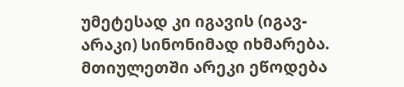უმეტესად კი იგავის (იგავ-არაკი) სინონიმად იხმარება. მთიულეთში არეკი ეწოდება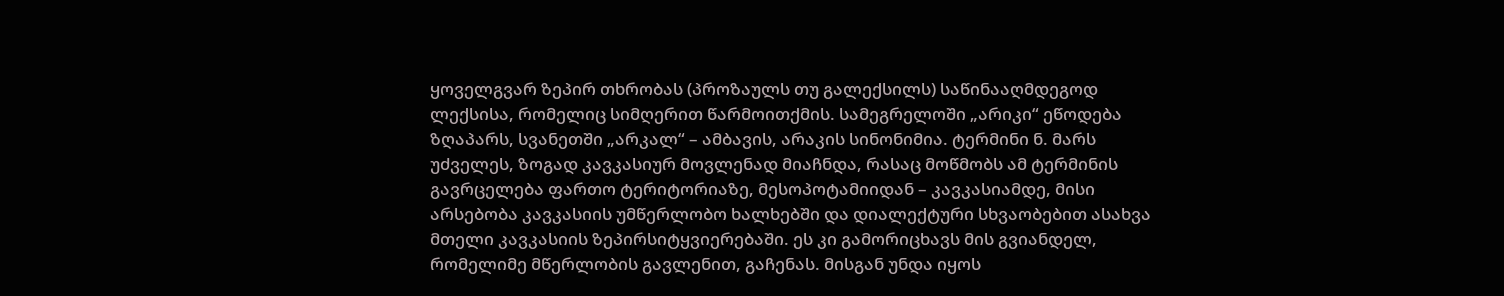ყოველგვარ ზეპირ თხრობას (პროზაულს თუ გალექსილს) საწინააღმდეგოდ ლექსისა, რომელიც სიმღერით წარმოითქმის. სამეგრელოში „არიკი“ ეწოდება ზღაპარს, სვანეთში „არკალ“ – ამბავის, არაკის სინონიმია. ტერმინი ნ. მარს უძველეს, ზოგად კავკასიურ მოვლენად მიაჩნდა, რასაც მოწმობს ამ ტერმინის გავრცელება ფართო ტერიტორიაზე, მესოპოტამიიდან – კავკასიამდე, მისი არსებობა კავკასიის უმწერლობო ხალხებში და დიალექტური სხვაობებით ასახვა მთელი კავკასიის ზეპირსიტყვიერებაში. ეს კი გამორიცხავს მის გვიანდელ, რომელიმე მწერლობის გავლენით, გაჩენას. მისგან უნდა იყოს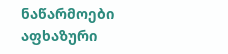ნაწარმოები აფხაზური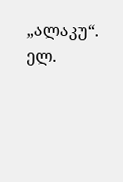„ალაკუ“.
ელ.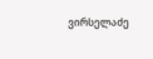ვირსელაძე